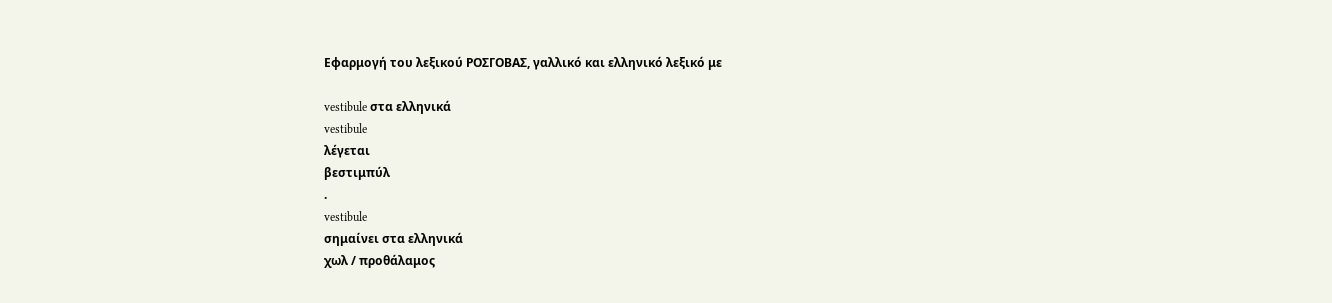Εφαρμογή του λεξικού ΡΟΣΓΟΒΑΣ, γαλλικό και ελληνικό λεξικό με

vestibule στα ελληνικά
vestibule
λέγεται
βεστιμπύλ
.
vestibule
σημαίνει στα ελληνικά
χωλ / προθάλαμος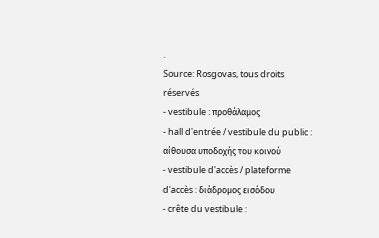.
Source: Rosgovas, tous droits réservés
- vestibule : προθάλαμος
- hall d'entrée / vestibule du public : αίθουσα υποδοχής του κοινού
- vestibule d'accès / plateforme d'accès : διάδρομος εισόδου
- crête du vestibule :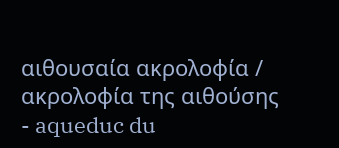αιθουσαία ακρολοφία / ακρολοφία της αιθούσης
- aqueduc du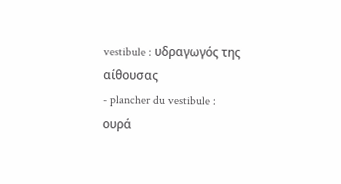vestibule : υδραγωγός της αίθουσας
- plancher du vestibule : ουρά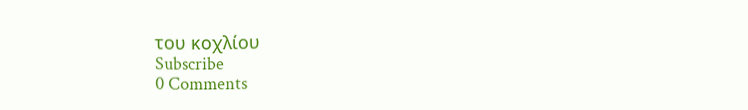του κοχλίου
Subscribe
0 Comments